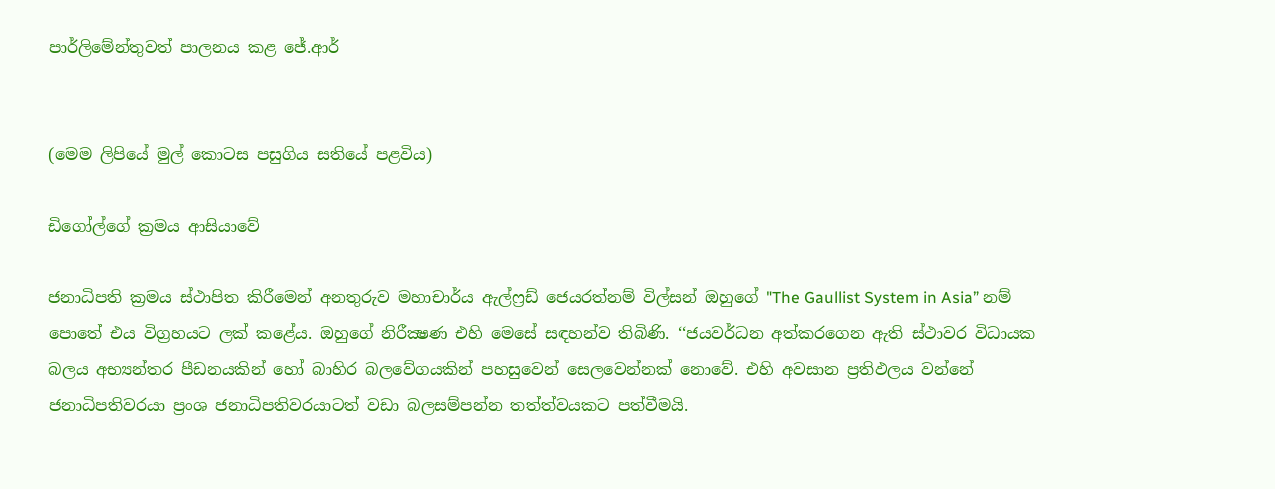පාර්ලිමේන්තුවත් පාලනය කළ ජේ.ආර්


(මෙම ලිපියේ මුල් කොටස පසුගිය සතියේ පළවිය)

ඩිගෝල්ගේ ක්‍රමය ආසියාවේ

ජනාධිපති ක්‍රමය ස්ථාපිත කිරීමෙන් අනතුරුව මහාචාර්ය ඇල්ෆ්‍රඩ් ජෙයරත්නම් විල්සන් ඔහුගේ "The Gaullist System in Asia” නම් පොතේ එය විග්‍රහයට ලක් කළේය. ඔහුගේ නිරීක්‍ෂණ එහි මෙසේ සඳහන්ව තිබිණි. ‘‘ජයවර්ධන අත්කරගෙන ඇති ස්ථාවර විධායක බලය අභ්‍යන්තර පීඩනයකින් හෝ බාහිර බලවේගයකින් පහසුවෙන් සෙලවෙන්නක් නොවේ. එහි අවසාන ප්‍රතිඵලය වන්නේ ජනාධිපතිවරයා ප්‍රංශ ජනාධිපතිවරයාටත් වඩා බලසම්පන්න තත්ත්වයකට පත්වීමයි.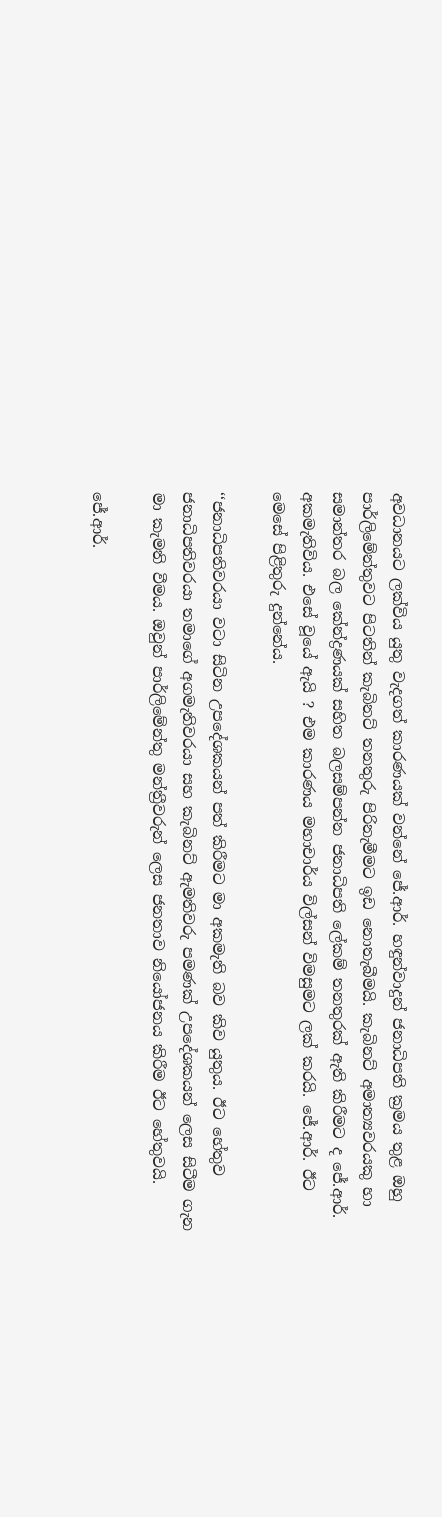අවධානයට ලක්විය යුතු වැදගත් කාරණයක් වන්නේ ජේ.ආර්. හඳුන්වාදුන් ජනාධිපති ක්‍රමය තුළ ඔහු පාර්ලිමේන්තුවට පිටතින් කැබිනට් තනතුරු පිරිනැමීමට ඉඩ නොතැබීමයි. කැබිනට් අමාත්‍යවරයකු හා සමාන්තර බල කේන්ද්‍රණයක් සහිත බලසම්පන්න ජනාධිපති ලේකම් තනතුරක් ඇති කිරීමට ද ජේ.ආර්. අකමැතිවිය. එසේ වූයේ ඇයි ? එම කාරණය මහාචාර්ය විල්සන් විමසුමට ලක් කරයි. ජේ.ආර්. ඊට මෙසේ පිළිතුරු දුන්නේය.

‘‘ජනාධිපතිවරයා වටා සිටින උපදේශකයන් පත් කිරීමට මා අකමැති බව කිව යුතුය. ඊට හේතුව ජනාධිපතිවරයා තමාගේ අගමැතිවරයා සහ කැබිනට් ඇමතිවරු පමණක් උපදේශකයන් ලෙස සිටීම ගැන මා කැමති වීමය. ඔවුන් පාර්ලිමේන්තු මන්ත්‍රීවරුන් ලෙස ජනතාව නියෝජනය කිරීම ඊට හේතුවයි.

ජේ.ආර්.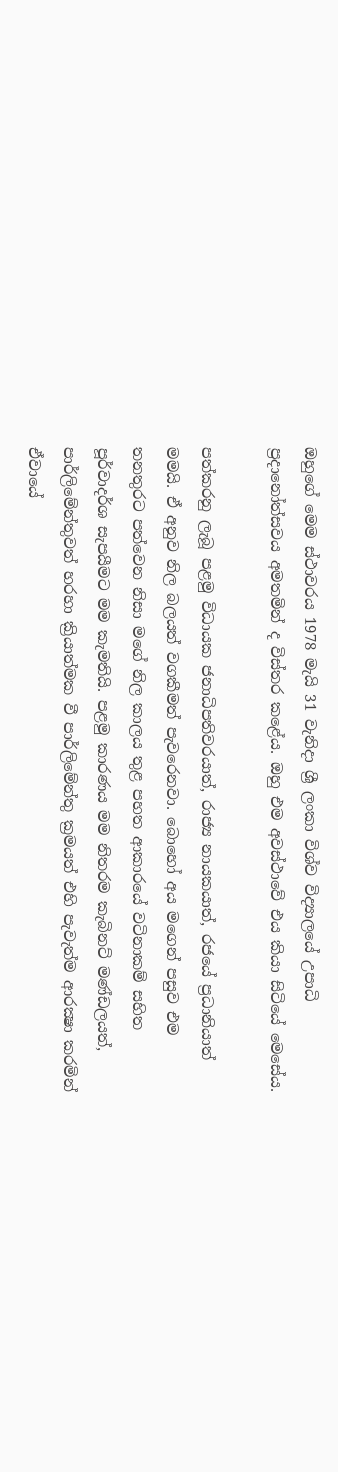ඔහුගේ මෙම ස්ථාවරය 1978 මැයි 31 වැනිදා ශ්‍රී ලංකා විශ්ව විද්‍යාලයේ උපාධි ප්‍රදානෝත්සවය අමතමින් ද විස්තර කළේය. ඔහු එම අවස්ථාවේ එය කියා සිටියේ මෙසේය.

පත්කරනු ලැබූ පළමු විධායක ජනාධිපතිවරයාත්, රාජ්‍ය නායකයාත්, රජයේ ප්‍රධානියාත් මමයි. ඒ අනුව නිල බලයත් වගකීමත් පැවරෙනවා. බොහෝ අය මගෙන් පසුව එම තනතුරට පත්වෙන නිසා මගේ නිල කාලය තුළ පහත ආකාරයේ වටිනාකම් සහිත පූර්වාදර්ශ සැපයීමට මම කැමතියි. පළමු කාරණය මම නිතරම කැබිනට් මණ්ඩලයත්, පාර්ලිමේන්තුවත් හරහා ක්‍රියාත්මක වී පාර්ලිමේන්තු ක්‍රමයත් එහි පැවැත්ම ආරක්‍ෂා කරමින් ඒවායේ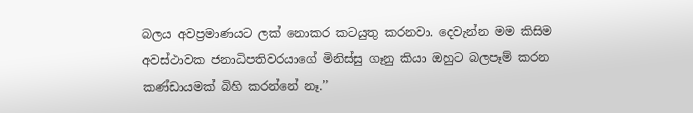බලය අවප්‍රමාණයට ලක් නොකර කටයුතු කරනවා. දෙවැන්න මම කිසිම අවස්ථාවක ජනාධිපතිවරයාගේ මිනිස්සු ගෑනු කියා ඔහුට බලපෑම් කරන කණ්ඩායමක් බිහි කරන්නේ නෑ.’’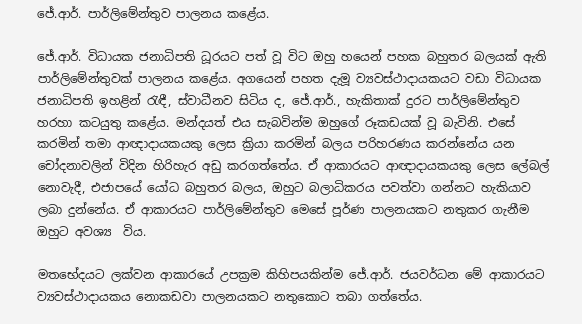ජේ.ආර්. පාර්ලිමේන්තුව පාලනය කළේය.

ජේ.ආර්. විධායක ජනාධිපති ධූරයට පත් වූ විට ඔහු හයෙන් පහක බහුතර බලයක් ඇති පාර්ලිමේන්තුවක් පාලනය කළේය. අගයෙන් පහත දැමූ ව්‍යවස්ථාදායකයට වඩා විධායක ජනාධිපති ඉහළින් රැඳී, ස්වාධීනව සිටිය ද, ජේ.ආර්., හැකිතාක් දුරට පාර්ලිමේන්තුව හරහා කටයුතු කළේය. මන්දයත් එය සැබවින්ම ඔහුගේ රූකඩයක් වූ බැවිනි. එසේ කරමින් තමා ආඥාදායකයකු ලෙස ක්‍රියා කරමින් බලය පරිහරණය කරන්නේය යන චෝදනාවලින් විදින හිරිහැර අඩු කරගත්තේය. ඒ ආකාරයට ආඥාදායකයකු ලෙස ලේබල් නොවැදී, එජාපයේ යෝධ බහුතර බලය, ඔහුට බලාධිකරය පවත්වා ගන්නට හැකියාව ලබා දුන්නේය. ඒ ආකාරයට පාර්ලිමේන්තුව මෙසේ පූර්ණ පාලනයකට නතුකර ගැනීම ඔහුට අවශ්‍ය  විය.

මතභේදයට ලක්වන ආකාරයේ උපක්‍රම කිහිපයකින්ම ජේ.ආර්. ජයවර්ධන මේ ආකාරයට ව්‍යවස්ථාදායකය නොකඩවා පාලනයකට නතුකොට තබා ගත්තේය.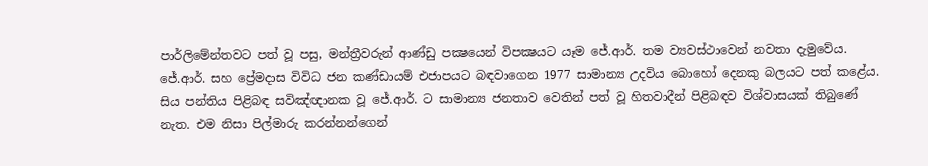පාර්ලිමේන්තවට පත් වූ පසු, මන්ත්‍රීවරුන් ආණ්ඩු පක්‍ෂයෙන් විපක්‍ෂයට යෑම ජේ.ආර්. තම ව්‍යවස්ථාවෙන් නවතා දැමුවේය. ජේ.ආර්. සහ ප්‍රේමදාස විවිධ ජන කණ්ඩායම් එජාපයට බඳවාගෙන 1977 සාමාන්‍ය උදවිය බොහෝ දෙනකු බලයට පත් කළේය. සිය පන්තිය පිළිබඳ සවිඤ්ඥ‌ානක වූ ජේ.ආර්. ට සාමාන්‍ය ජනතාව වෙතින් පත් වූ හිතවාදීන් පිළිබඳව විශ්වාසයක් තිබුණේ නැත. එම නිසා පිල්මාරු කරන්නන්ගෙන්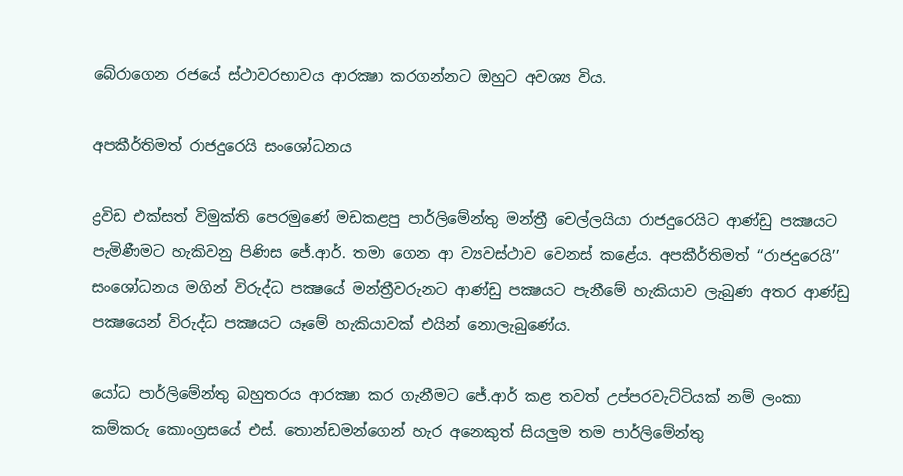බේරාගෙන රජයේ ස්ථාවරභාවය ආරක්‍ෂා කරගන්නට ඔහුට අවශ්‍ය විය.

අපකීර්තිමත් රාජදුරෙයි සංශෝධනය

ද්‍රවිඩ එක්සත් විමුක්ති පෙරමුණේ මඩකළපු පාර්ලිමේන්තු මන්ත්‍රී චෙල්ලයියා රාජදුරෙයිට ආණ්ඩු පක්‍ෂයට පැමිණීමට හැකිවනු පිණිස ජේ.ආර්. තමා ගෙන ආ ව්‍යවස්ථාව වෙනස් කළේය. අපකීර්තිමත් ‘‘රාජදුරෙයි’’ සංශෝධනය මගින් විරුද්ධ පක්‍ෂයේ මන්ත්‍රීවරුනට ආණ්ඩු පක්‍ෂයට පැනීමේ හැකියාව ලැබුණ අතර ආණ්ඩු පක්‍ෂයෙන් විරුද්ධ පක්‍ෂයට යෑමේ හැකියාවක් එයින් නොලැබුණේය.

යෝධ පාර්ලිමේන්තු බහුතරය ආරක්‍ෂා කර ගැනීමට ජේ.ආර් කළ තවත් උප්පරවැට්ටියක් නම් ලංකා කම්කරු කොංග්‍රසයේ එස්. තොන්ඩමන්ගෙන් හැර අනෙකුත් සියලුම තම පාර්ලිමේන්තු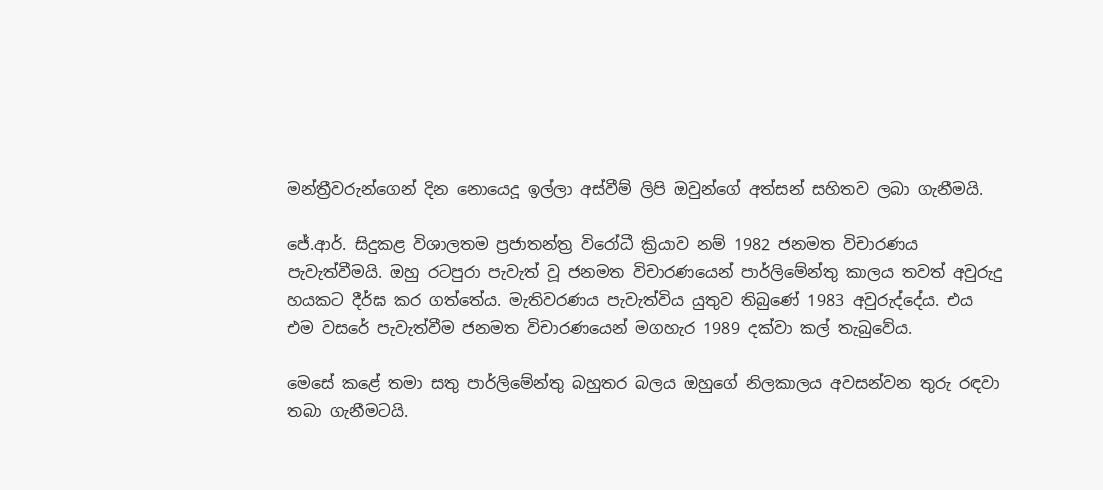මන්ත්‍රීවරුන්ගෙන් දින නොයෙදූ ඉල්ලා අස්වීම් ලිපි ඔවුන්ගේ අත්සන් සහිතව ලබා ගැනීමයි.

ජේ.ආර්. සිදුකළ විශාලතම ප්‍රජාතන්ත්‍ර විරෝධී ක්‍රියාව නම් 1982 ජනමත විචාරණය පැවැත්වීමයි. ඔහු රටපුරා පැවැත් වූ ජනමත විචාරණයෙන් පාර්ලිමේන්තු කාලය තවත් අවුරුදු හයකට දීර්ඝ කර ගත්තේය. මැතිවරණය පැවැත්විය යුතුව තිබුණේ 1983 අවුරුද්දේය. එය එම වසරේ පැවැත්වීම ජනමත විචාරණයෙන් මගහැර 1989 දක්වා කල් තැබුවේය.

මෙසේ කළේ තමා සතු පාර්ලිමේන්තු බහුතර බලය ඔහුගේ නිලකාලය අවසන්වන තුරු රඳවා තබා ගැනීමටයි.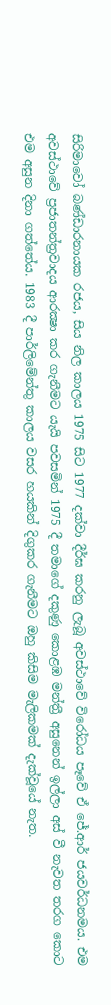සිරිමාවෝ බණ්ඩාරනායක රජය, සිය නිල කාලය 1975 සිට 1977 දක්වා දීර්ඝ කරනු ලැබූ අවස්ථාවේ විරෝධය පෑවේ ඒ ජේ.ආර් ජයවර්ධනමය. එම අවස්ථාවේ ප්‍රජාතන්ත්‍රවාදය ආරක්‍ෂා කර ගැනීමට යැයි පවසමින් 1975 දී තමාගේ දකුණු කොළඹ මන්ත්‍රී අසුනෙන් ඉල්ලා අස් වී නැවත තරග කොට එම අසුන දිනා ගත්තේය. 1983 දී පාර්ලිමේන්තු කාලය වසර හයකින් දිගුකර ගැනීමට ඔහු කිසිම මැලිකමක් දැක්වූයේ නැත.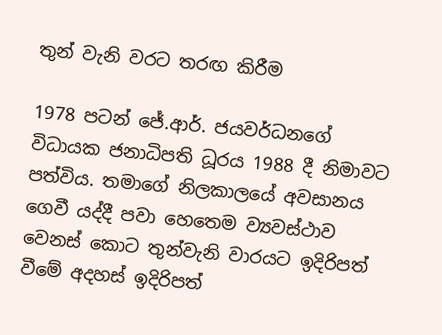තුන් වැනි වරට තරඟ කිරීම

1978 පටන් ජේ.ආර්. ජයවර්ධනගේ විධායක ජනාධිපති ධූරය 1988 දී නිමාවට පත්විය. තමාගේ නිලකාලයේ අවසානය ගෙවී යද්දී පවා හෙතෙම ව්‍යවස්ථාව වෙනස් කොට තුන්වැනි වාරයට ඉදිරිපත් වීමේ අදහස් ඉදිරිපත්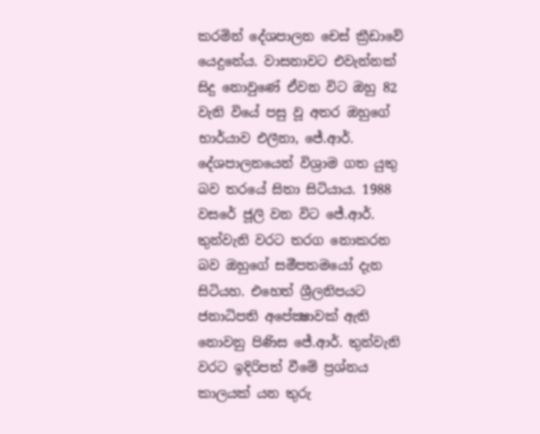කරමින් දේශපාලන චෙස් ක්‍රීඩාවේ යෙදුනේය. වාසනාවට එවැන්නක් සිදු නොවුණේ ඒවන විට ඔහු 82 වැනි වියේ පසු වූ අතර ඔහුගේ භාර්යාව එලීනා, ජේ.ආර්. දේශපාලනයෙන් විශ්‍රාම ගත යුතු බව තරයේ සිතා සිටියාය. 1988 වසරේ ජූලි වන විට ජේ.ආර්. තුන්වැනි වරට තරග නොකරන බව ඔහුගේ සමීපතමයෝ දැන සිටියහ. එහෙත් ශ්‍රීලනිපයට ජනාධිපති අපේක්‍ෂාවක් ඇති නොවනු පිණිස ජේ.ආර්. තුන්වැනි වරට ඉදිරිපත් වීමේ ප්‍රශ්නය කාලයක් යන තුරු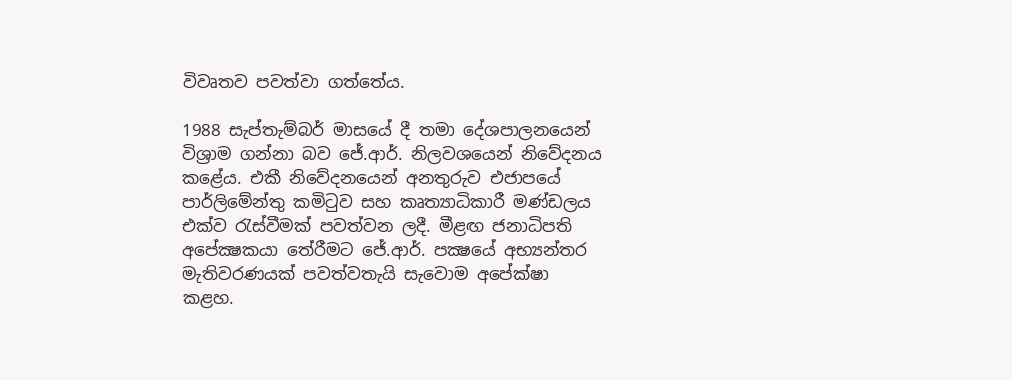විවෘතව පවත්වා ගත්තේය.

1988 සැප්තැම්බර් මාසයේ දී තමා දේශපාලනයෙන් විශ්‍රාම ගන්නා බව ජේ.ආර්. නිලවශයෙන් නිවේදනය කළේය. එකී නිවේදනයෙන් අනතුරුව එජාපයේ පාර්ලිමේන්තු කමිටුව සහ කෘත්‍යාධිකාරී මණ්ඩලය එක්ව රැස්වීමක් පවත්වන ලදී. මීළඟ ජනාධිපති අපේක්‍ෂකයා තේරීමට ජේ.ආර්. පක්‍ෂයේ අභ්‍යන්තර මැතිවරණයක් පවත්වතැයි සැවොම අපේක්ෂා කළහ.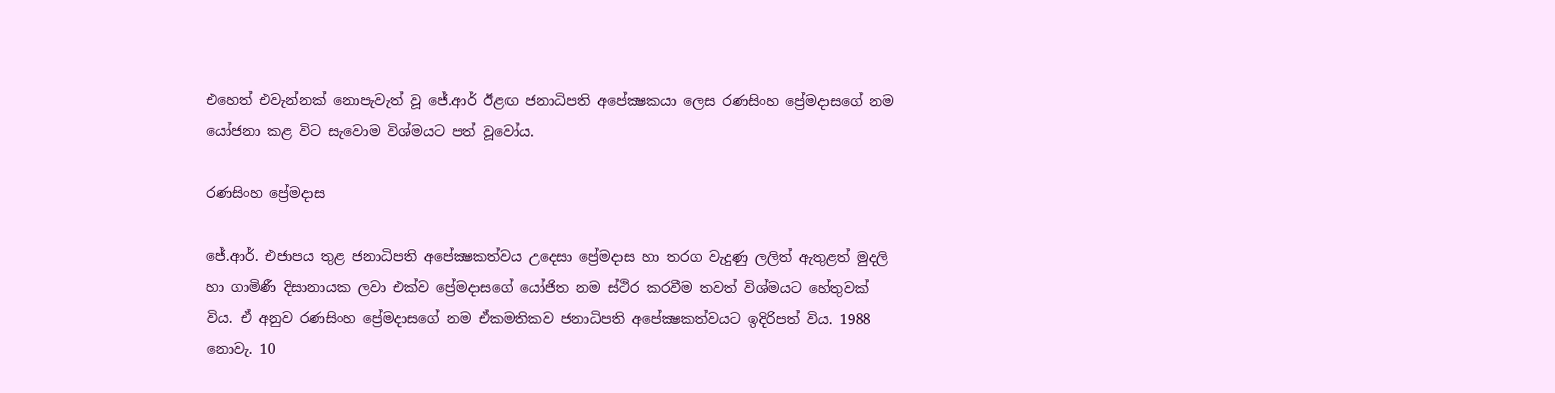එහෙත් එවැන්නක් නොපැවැත් වූ ජේ.ආර් ඊළඟ ජනාධිපති අපේක්‍ෂකයා ලෙස රණසිංහ ප්‍රේමදාසගේ නම යෝජනා කළ විට සැවොම විශ්මයට පත් වූවෝය.

රණසිංහ ප්‍රේමදාස

ජේ.ආර්. එජාපය තුළ ජනාධිපති අපේක්‍ෂකත්වය උදෙසා ප්‍රේමදාස හා තරග වැදුණු ලලිත් ඇතුළත් මුදලි හා ගාමිණී දිසානායක ලවා එක්ව ප්‍රේමදාසගේ යෝජිත නම ස්ථිර කරවීම තවත් විශ්මයට හේතුවක් විය. ඒ අනුව රණසිංහ ප්‍රේමදාසගේ නම ඒකමතිකව ජනාධිපති අපේක්‍ෂකත්වයට ඉදිරිපත් විය. 1988 නොවැ. 10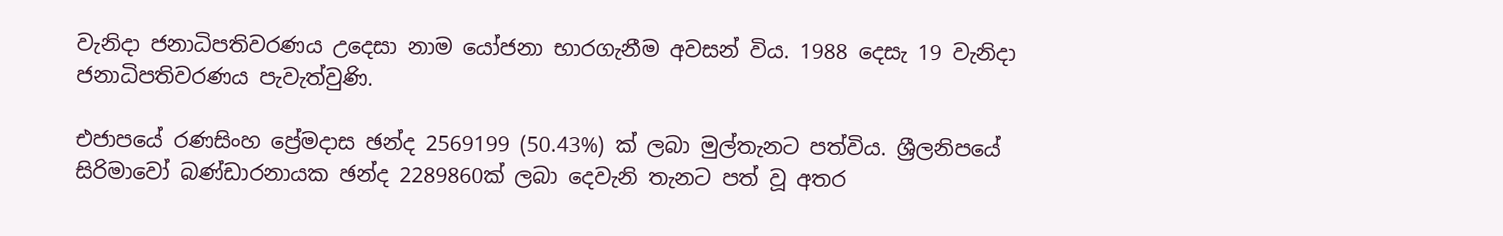වැනිදා ජනාධිපතිවරණය උදෙසා නාම යෝජනා භාරගැනීම අවසන් විය. 1988 දෙසැ 19 වැනිදා ජනාධිපතිවරණය පැවැත්වුණි.

එජාපයේ රණසිංහ ප්‍රේමදාස ඡන්ද 2569199 (50.43%) ක් ලබා මුල්තැනට පත්විය. ශ්‍රීලනිපයේ සිරිමාවෝ බණ්ඩාරනායක ඡන්ද 2289860ක් ලබා දෙවැනි තැනට පත් වූ අතර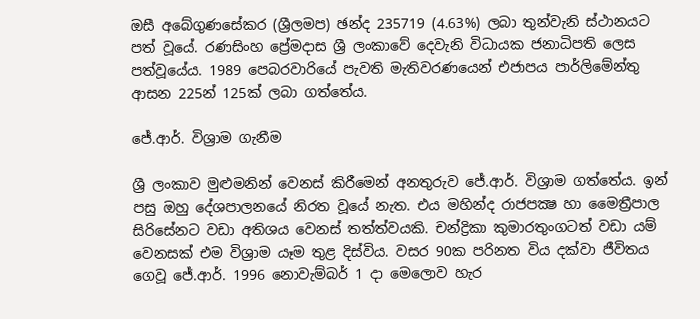ඔසී අබේගුණසේකර (ශ්‍රීලමප) ඡන්ද 235719 (4.63%) ලබා තුන්වැනි ස්ථානයට පත් වූයේ. රණසිංහ ප්‍රේමදාස ශ්‍රී ලංකාවේ දෙවැනි විධායක ජනාධිපති ලෙස පත්වූයේය. 1989 පෙබරවාරියේ පැවති මැතිවරණයෙන් එජාපය පාර්ලිමේන්තු ආසන 225න් 125ක් ලබා ගත්තේය.

ජේ.ආර්. විශ්‍රාම ගැනීම

ශ්‍රී ලංකාව මුළුමනින් වෙනස් කිරීමෙන් අනතුරුව ජේ.ආර්. විශ්‍රාම ගත්තේය. ඉන් පසු ඔහු දේශපාලනයේ නිරත වූයේ නැත. එය මහින්ද රාජපක්‍ෂ හා මෛත්‍රීපාල සිරිසේනට වඩා අතිශය වෙනස් තත්ත්වයකි. චන්ද්‍රිකා කුමාරතුංගටත් වඩා යම් වෙනසක් එම විශ්‍රාම යෑම තුළ දිස්විය. වසර 90ක පරිනත විය දක්වා ජීවිතය ගෙවූ ජේ.ආර්. 1996 නොවැම්බර් 1 දා මෙලොව හැර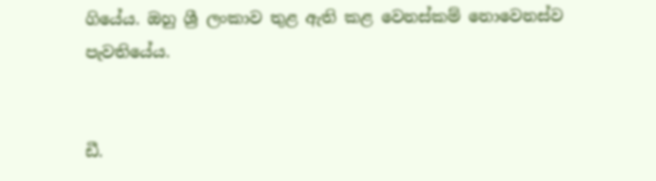ගියේය. ඔහු ශ්‍රී ලංකාව තුළ ඇති කළ වෙනස්කම් නොවෙනස්ව පැවතියේය.


ඩී.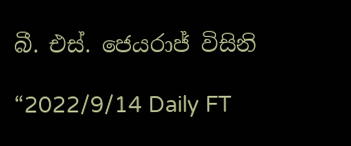බී. එස්. ජෙයරාජ් විසිනි

“2022/9/14 Daily FT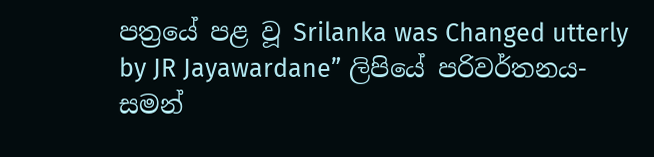පත්‍රයේ පළ වූ Srilanka was Changed utterly by JR Jayawardane” ලිපියේ පරිවර්තනය-  සමන්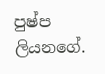පුෂ්ප ලියනගේ.